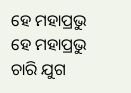ହେ ମହାପ୍ରଭୁ
ହେ ମହାପ୍ରଭୁ
ଚାରି ଯୁଗ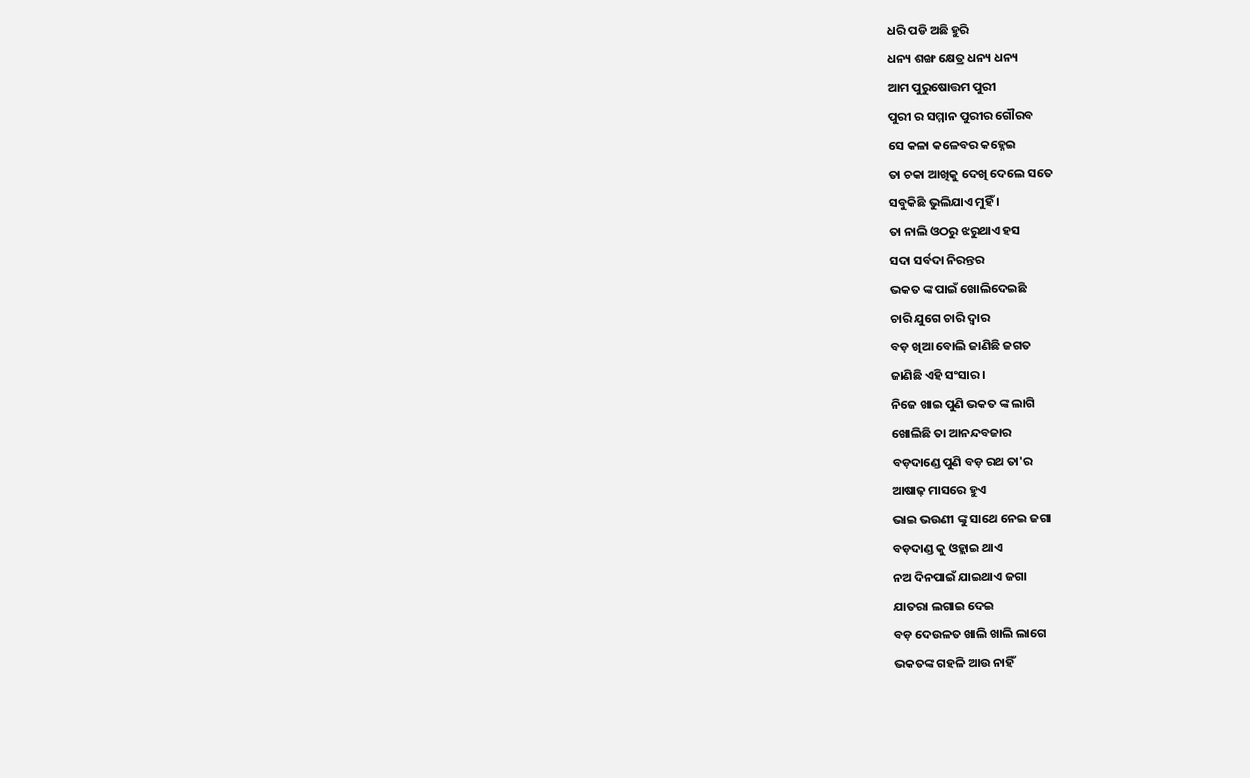ଧରି ପଡି ଅଛି ହୁରି
ଧନ୍ୟ ଶଙ୍ଖ କ୍ଷେତ୍ର ଧନ୍ୟ ଧନ୍ୟ
ଆମ ପୁରୁଷୋତ୍ତମ ପୁରୀ
ପୁରୀ ର ସମ୍ମାନ ପୁରୀର ଗୌରବ
ସେ କଳା କଳେବର କହ୍ନେଇ
ତା ଚକା ଆଖିକୁ ଦେଖି ଦେଲେ ସତେ
ସବୁକିଛି ଭୁଲିଯାଏ ମୁହିଁ ।
ତା ନାଲି ଓଠରୁ ଝରୁଥାଏ ହସ
ସଦା ସର୍ବଦା ନିରନ୍ତର
ଭକତ ଙ୍କ ପାଇଁ ଖୋଲିଦେଇଛି
ଚାରି ଯୁଗେ ଚାରି ଦ୍ୱାର
ବଡ଼ ଖିଆ ବୋଲି ଜାଣିଛି ଜଗତ
ଜାଣିଛି ଏହି ସଂସାର ।
ନିଜେ ଖାଇ ପୁଣି ଭକତ ଙ୍କ ଲାଗି
ଖୋଲିଛି ତା ଆନନ୍ଦବଜାର
ବଡ଼ଦାଣ୍ଡେ ପୁଣି ବଡ଼ ରଥ ତା'ର
ଆଷାଢ଼ ମାସରେ ହୁଏ
ଭାଇ ଭଉଣୀ ଙ୍କୁ ସାଥେ ନେଇ ଜଗା
ବଡ଼ଦାଣ୍ଡ କୁ ଓହ୍ଲାଇ ଥାଏ
ନଅ ଦିନପାଇଁ ଯାଇଥାଏ ଜଗା
ଯାତରା ଲଗାଇ ଦେଇ
ବଡ଼ ଦେଉଳତ ଖାଲି ଖାଲି ଲାଗେ
ଭକତଙ୍କ ଗହଳି ଆଉ ନାହିଁ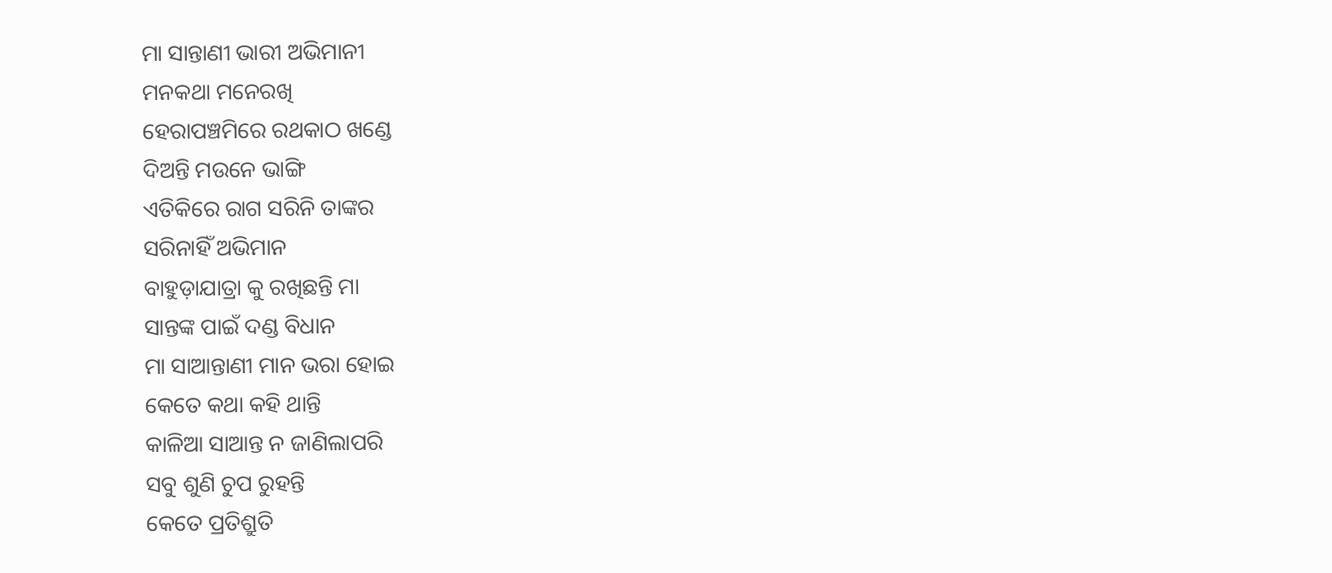ମା ସାନ୍ତାଣୀ ଭାରୀ ଅଭିମାନୀ
ମନକଥା ମନେରଖି
ହେରାପଞ୍ଚମିରେ ରଥକାଠ ଖଣ୍ଡେ
ଦିଅନ୍ତି ମଉନେ ଭାଙ୍ଗି
ଏତିକିରେ ରାଗ ସରିନି ତାଙ୍କର
ସରିନାହିଁ ଅଭିମାନ
ବାହୁଡ଼ାଯାତ୍ରା କୁ ରଖିଛନ୍ତି ମା
ସାନ୍ତଙ୍କ ପାଇଁ ଦଣ୍ଡ ବିଧାନ
ମା ସାଆନ୍ତାଣୀ ମାନ ଭରା ହୋଇ
କେତେ କଥା କହି ଥାନ୍ତି
କାଳିଆ ସାଆନ୍ତ ନ ଜାଣିଲାପରି
ସବୁ ଶୁଣି ଚୁପ ରୁହନ୍ତି
କେତେ ପ୍ରତିଶ୍ରୁତି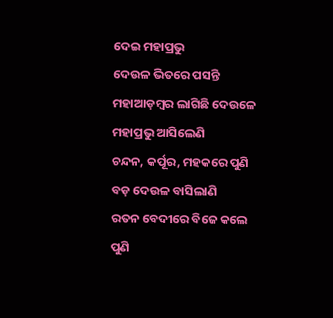ଦେଇ ମହାପ୍ରଭୁ
ଦେଉଳ ଭିତରେ ପସନ୍ତି
ମହାଆଡ଼ମ୍ବର ଲାଗିଛି ଦେଉଳେ
ମହାପ୍ରଭୁ ଆସିଲେଣି
ଚନ୍ଦନ, କର୍ପୂର, ମହକରେ ପୁଣି
ବଡ଼ ଦେଉଳ ବାସିଲାଣି
ରତନ ବେଦୀରେ ବିଜେ କଲେ ପୁଣି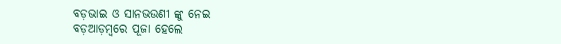ବଡ଼ଭାଇ ଓ ସାନଭଉଣୀ ଙ୍କୁ ନେଇ
ବଡ଼ଆଡ଼ମ୍ବରେ ପୂଜା ହେଲେ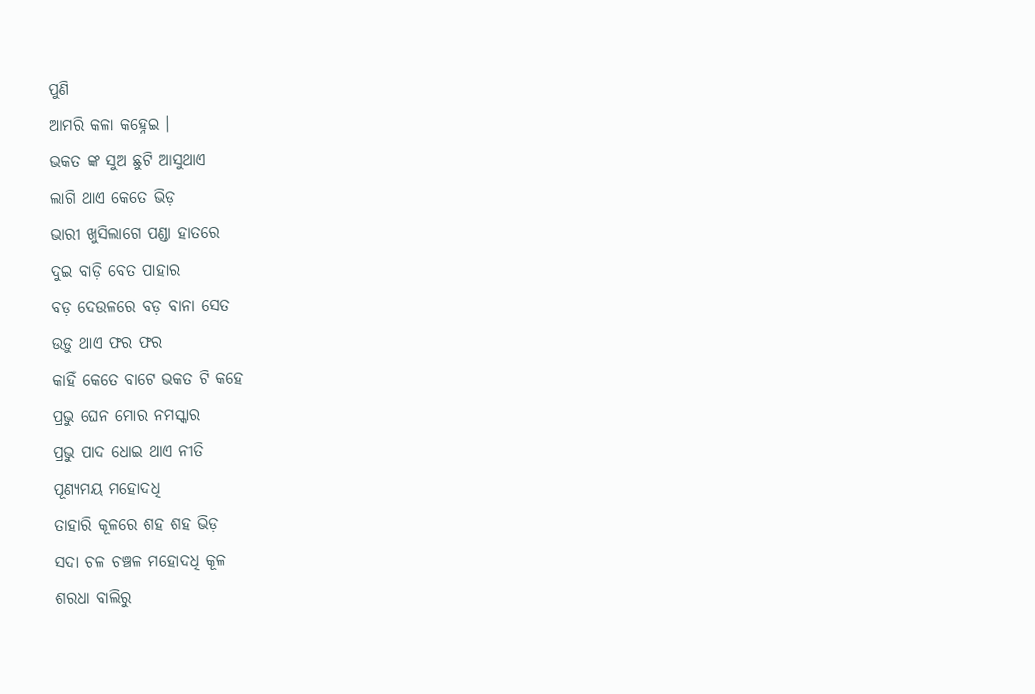ପୁଣି
ଆମରି କଳା କହ୍ନେଇ ।
ଭକତ ଙ୍କ ସୁଅ ଛୁଟି ଆସୁଥାଏ
ଲାଗି ଥାଏ କେତେ ଭିଡ଼
ଭାରୀ ଖୁସିଲାଗେ ପଣ୍ଡା ହାତରେ
ଦୁଇ ବାଡ଼ି ବେତ ପାହାର
ବଡ଼ ଦେଉଳରେ ବଡ଼ ବାନା ସେତ
ଉଡ଼ୁ ଥାଏ ଫର ଫର
କାହିଁ କେତେ ବାଟେ ଭକତ ଟି କହେ
ପ୍ରଭୁ ଘେନ ମୋର ନମସ୍କାର
ପ୍ରଭୁ ପାଦ ଧୋଇ ଥାଏ ନୀତି
ପୂଣ୍ୟମୟ ମହୋଦଧି
ତାହାରି କୂଳରେ ଶହ ଶହ ଭିଡ଼
ସଦା ଚଳ ଚଞ୍ଚଳ ମହୋଦଧି କୂଳ
ଶରଧା ବାଲିରୁ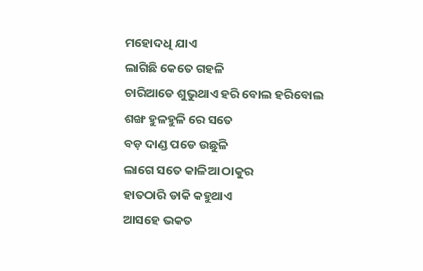ମହୋଦଧି ଯାଏ
ଲାଗିଛି କେତେ ଗହଳି
ଚାରିଆଡେ ଶୁଭୁଥାଏ ହରି ବୋଲ ହରିବୋଲ
ଶଙ୍ଖ ହୁଳହୁଳି ରେ ସତେ
ବଡ଼ ଦାଣ୍ଡ ପଡେ ଉଛୁଳି
ଲାଗେ ସତେ କାଳିଆ ଠାକୁର
ହାତଠାରି ଡାକି କହୁଥାଏ
ଆସହେ ଭକତ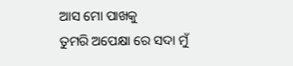ଆସ ମୋ ପାଖକୁ
ତୁମରି ଅପେକ୍ଷା ରେ ସଦା ମୁଁ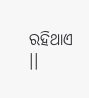ରହିଥାଏ ।।